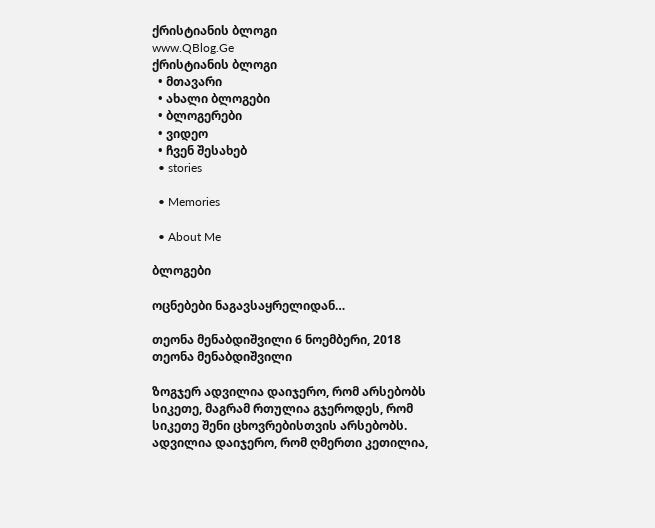ქრისტიანის ბლოგი
www.QBlog.Ge
ქრისტიანის ბლოგი
  • მთავარი
  • ახალი ბლოგები
  • ბლოგერები
  • ვიდეო
  • ჩვენ შესახებ
  • stories

  • Memories

  • About Me

ბლოგები

ოცნებები ნაგავსაყრელიდან…

თეონა მენაბდიშვილი 6 ნოემბერი, 2018
თეონა მენაბდიშვილი

ზოგჯერ ადვილია დაიჯერო, რომ არსებობს სიკეთე, მაგრამ რთულია გჯეროდეს, რომ სიკეთე შენი ცხოვრებისთვის არსებობს. ადვილია დაიჯერო, რომ ღმერთი კეთილია,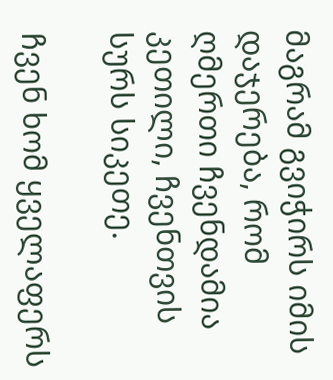მაგრამ გვიჭირს იმის დაჯერება, რომ ღმერთი ჩვენდამია კეთილი, ჩვენთვის სურს სიკეთე.

ჩვენ ხომ ყველაფერს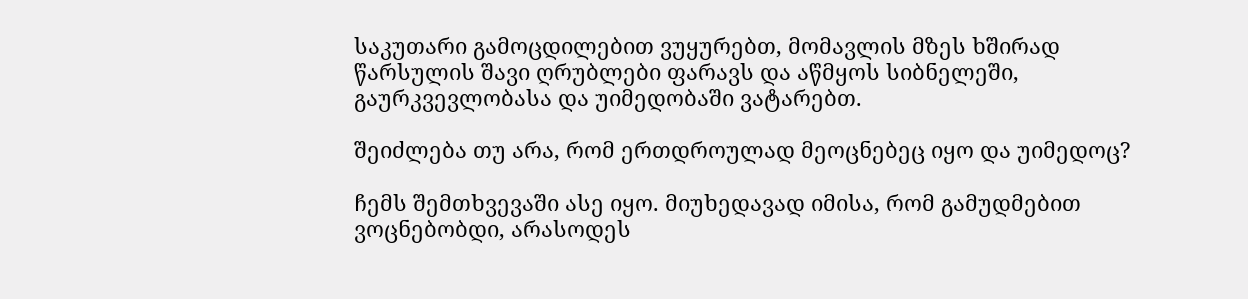საკუთარი გამოცდილებით ვუყურებთ, მომავლის მზეს ხშირად წარსულის შავი ღრუბლები ფარავს და აწმყოს სიბნელეში, გაურკვევლობასა და უიმედობაში ვატარებთ.

შეიძლება თუ არა, რომ ერთდროულად მეოცნებეც იყო და უიმედოც?

ჩემს შემთხვევაში ასე იყო. მიუხედავად იმისა, რომ გამუდმებით ვოცნებობდი, არასოდეს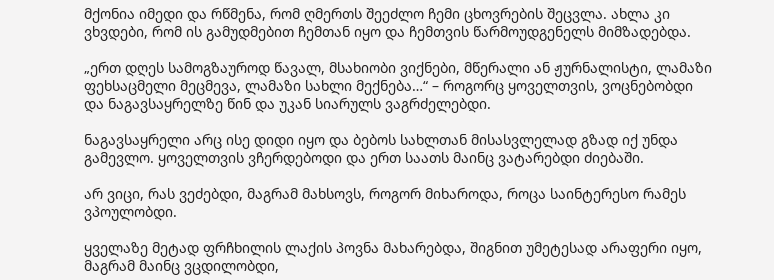მქონია იმედი და რწმენა, რომ ღმერთს შეეძლო ჩემი ცხოვრების შეცვლა. ახლა კი ვხვდები, რომ ის გამუდმებით ჩემთან იყო და ჩემთვის წარმოუდგენელს მიმზადებდა.

„ერთ დღეს სამოგზაუროდ წავალ, მსახიობი ვიქნები, მწერალი ან ჟურნალისტი, ლამაზი ფეხსაცმელი მეცმევა, ლამაზი სახლი მექნება…“ – როგორც ყოველთვის, ვოცნებობდი და ნაგავსაყრელზე წინ და უკან სიარულს ვაგრძელებდი.

ნაგავსაყრელი არც ისე დიდი იყო და ბებოს სახლთან მისასვლელად გზად იქ უნდა გამევლო. ყოველთვის ვჩერდებოდი და ერთ საათს მაინც ვატარებდი ძიებაში.

არ ვიცი, რას ვეძებდი, მაგრამ მახსოვს, როგორ მიხაროდა, როცა საინტერესო რამეს ვპოულობდი.

ყველაზე მეტად ფრჩხილის ლაქის პოვნა მახარებდა, შიგნით უმეტესად არაფერი იყო, მაგრამ მაინც ვცდილობდი,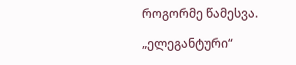როგორმე წამესვა.

„ელეგანტური“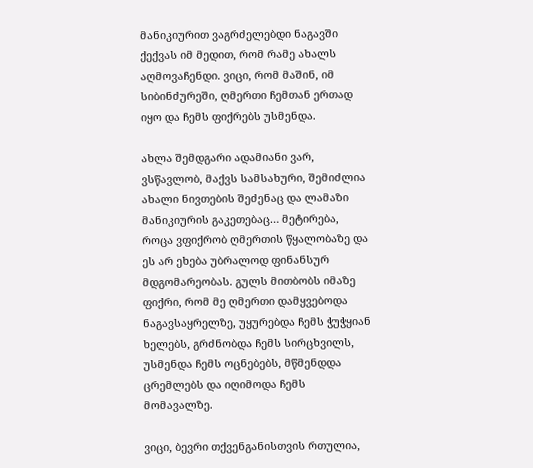მანიკიურით ვაგრძელებდი ნაგავში ქექვას იმ მედით, რომ რამე ახალს აღმოვაჩენდი. ვიცი, რომ მაშინ, იმ სიბინძურეში, ღმერთი ჩემთან ერთად იყო და ჩემს ფიქრებს უსმენდა.

ახლა შემდგარი ადამიანი ვარ, ვსწავლობ, მაქვს სამსახური, შემიძლია ახალი ნივთების შეძენაც და ლამაზი მანიკიურის გაკეთებაც… მეტირება, როცა ვფიქრობ ღმერთის წყალობაზე და ეს არ ეხება უბრალოდ ფინანსურ მდგომარეობას. გულს მითბობს იმაზე ფიქრი, რომ მე ღმერთი დამყვებოდა ნაგავსაყრელზე, უყურებდა ჩემს ჭუჭყიან ხელებს, გრძნობდა ჩემს სირცხვილს, უსმენდა ჩემს ოცნებებს, მწმენდდა ცრემლებს და იღიმოდა ჩემს მომავალზე.

ვიცი, ბევრი თქვენგანისთვის რთულია,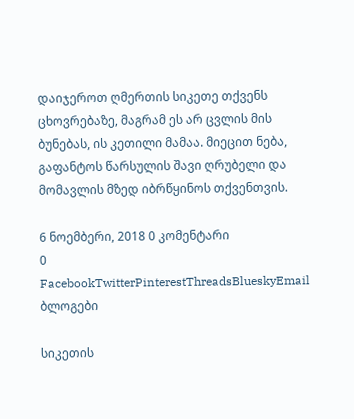დაიჯეროთ ღმერთის სიკეთე თქვენს ცხოვრებაზე, მაგრამ ეს არ ცვლის მის ბუნებას, ის კეთილი მამაა. მიეცით ნება, გაფანტოს წარსულის შავი ღრუბელი და მომავლის მზედ იბრწყინოს თქვენთვის.

6 ნოემბერი, 2018 0 კომენტარი
0 FacebookTwitterPinterestThreadsBlueskyEmail
ბლოგები

სიკეთის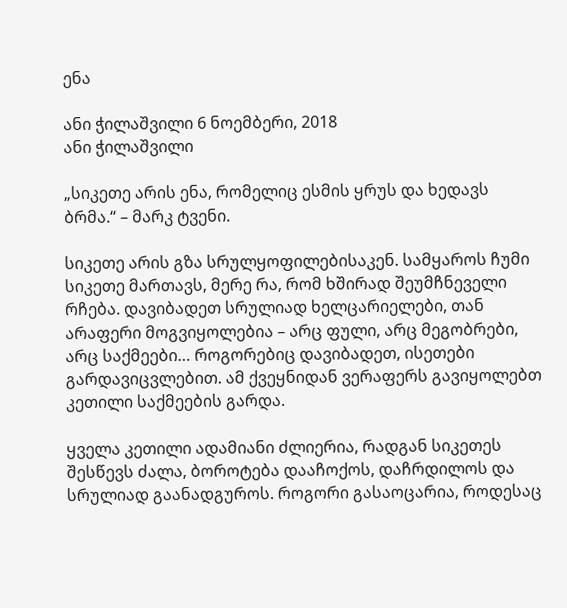ენა

ანი ჭილაშვილი 6 ნოემბერი, 2018
ანი ჭილაშვილი

„სიკეთე არის ენა, რომელიც ესმის ყრუს და ხედავს ბრმა.“ – მარკ ტვენი.

სიკეთე არის გზა სრულყოფილებისაკენ. სამყაროს ჩუმი სიკეთე მართავს, მერე რა, რომ ხშირად შეუმჩნეველი რჩება. დავიბადეთ სრულიად ხელცარიელები, თან არაფერი მოგვიყოლებია – არც ფული, არც მეგობრები, არც საქმეები… როგორებიც დავიბადეთ, ისეთები გარდავიცვლებით. ამ ქვეყნიდან ვერაფერს გავიყოლებთ კეთილი საქმეების გარდა.

ყველა კეთილი ადამიანი ძლიერია, რადგან სიკეთეს შესწევს ძალა, ბოროტება დააჩოქოს, დაჩრდილოს და სრულიად გაანადგუროს. როგორი გასაოცარია, როდესაც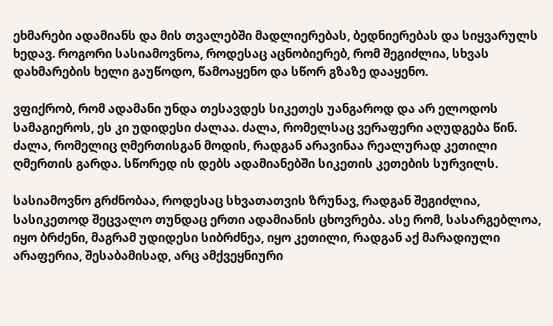ეხმარები ადამიანს და მის თვალებში მადლიერებას, ბედნიერებას და სიყვარულს ხედავ. როგორი სასიამოვნოა, როდესაც აცნობიერებ, რომ შეგიძლია, სხვას დახმარების ხელი გაუწოდო, წამოაყენო და სწორ გზაზე დააყენო.

ვფიქრობ, რომ ადამანი უნდა თესავდეს სიკეთეს უანგაროდ და არ ელოდოს სამაგიეროს, ეს კი უდიდესი ძალაა. ძალა, რომელსაც ვერაფერი აღუდგება წინ. ძალა, რომელიც ღმერთისგან მოდის, რადგან არავინაა რეალურად კეთილი ღმერთის გარდა. სწორედ ის დებს ადამიანებში სიკეთის კეთების სურვილს.

სასიამოვნო გრძნობაა, როდესაც სხვათათვის ზრუნავ, რადგან შეგიძლია, სასიკეთოდ შეცვალო თუნდაც ერთი ადამიანის ცხოვრება. ასე რომ, სასარგებლოა, იყო ბრძენი, მაგრამ უდიდესი სიბრძნეა, იყო კეთილი, რადგან აქ მარადიული არაფერია, შესაბამისად, არც ამქვეყნიური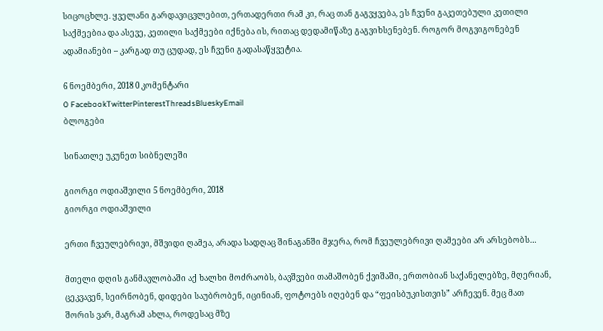სიცოცხლე. ყველანი გარდავიცვლებით, ერთადერთი რამ კი, რაც თან გაგვყვება, ეს ჩვენი გაკეთებული კეთილი საქმეებია და ასევე, კეთილი საქმეები იქნება ის, რითაც დედამიწაზე გაგვიხსენებენ. როგორ მოგვიგონებენ ადამიანები – კარგად თუ ცუდად, ეს ჩვენი გადასაწყვეტია.

6 ნოემბერი, 2018 0 კომენტარი
0 FacebookTwitterPinterestThreadsBlueskyEmail
ბლოგები

სინათლე უკუნეთ სიბნელეში

გიორგი ოდიაშვილი 5 ნოემბერი, 2018
გიორგი ოდიაშვილი

ერთი ჩვეულებრივი, მშვიდი ღამეა, არადა სადღაც შინაგანში მჯერა, რომ ჩვეულებრივი ღამეები არ არსებობს…

მთელი დღის განმავლობაში აქ ხალხი მოძრაობს, ბავშვები თამაშობენ ქვიშაში, ერთობიან საქანელებზე, მღერიან, ცეკვავენ, სეირნობენ, დიდები საუბრობენ, იცინიან, ფოტოებს იღებენ და “ფეისბუკისთვის” არჩევენ. მეც მათ შორის ვარ, მაგრამ ახლა, როდესაც მზე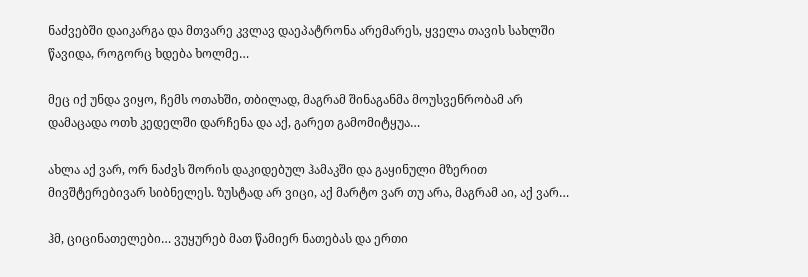ნაძვებში დაიკარგა და მთვარე კვლავ დაეპატრონა არემარეს, ყველა თავის სახლში წავიდა, როგორც ხდება ხოლმე…

მეც იქ უნდა ვიყო, ჩემს ოთახში, თბილად, მაგრამ შინაგანმა მოუსვენრობამ არ დამაცადა ოთხ კედელში დარჩენა და აქ, გარეთ გამომიტყუა…

ახლა აქ ვარ, ორ ნაძვს შორის დაკიდებულ ჰამაკში და გაყინული მზერით მივშტერებივარ სიბნელეს. ზუსტად არ ვიცი, აქ მარტო ვარ თუ არა, მაგრამ აი, აქ ვარ…

ჰმ, ციცინათელები… ვუყურებ მათ წამიერ ნათებას და ერთი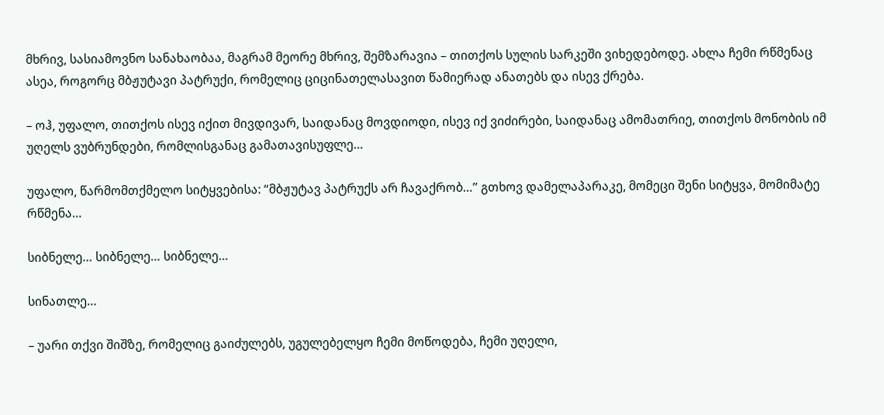მხრივ, სასიამოვნო სანახაობაა, მაგრამ მეორე მხრივ, შემზარავია – თითქოს სულის სარკეში ვიხედებოდე. ახლა ჩემი რწმენაც ასეა, როგორც მბჟუტავი პატრუქი, რომელიც ციცინათელასავით წამიერად ანათებს და ისევ ქრება.

– ოჰ, უფალო, თითქოს ისევ იქით მივდივარ, საიდანაც მოვდიოდი, ისევ იქ ვიძირები, საიდანაც ამომათრიე, თითქოს მონობის იმ უღელს ვუბრუნდები, რომლისგანაც გამათავისუფლე…

უფალო, წარმომთქმელო სიტყვებისა: “მბჟუტავ პატრუქს არ ჩავაქრობ…” გთხოვ დამელაპარაკე, მომეცი შენი სიტყვა, მომიმატე რწმენა…

სიბნელე… სიბნელე… სიბნელე…

სინათლე…

– უარი თქვი შიშზე, რომელიც გაიძულებს, უგულებელყო ჩემი მოწოდება, ჩემი უღელი,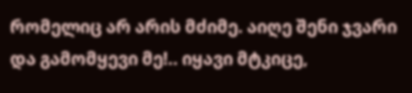რომელიც არ არის მძიმე. აიღე შენი ჯვარი და გამომყევი მე!.. იყავი მტკიცე,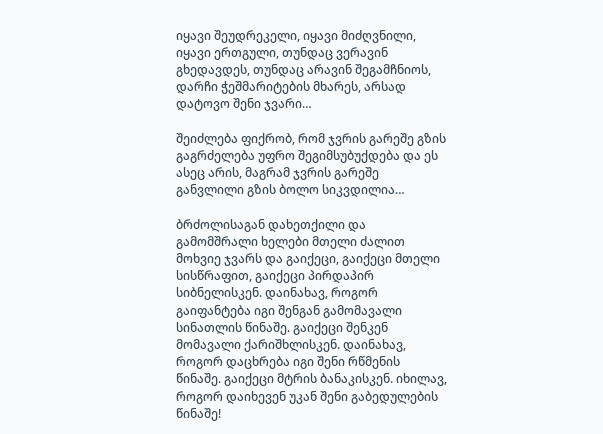იყავი შეუდრეკელი, იყავი მიძღვნილი, იყავი ერთგული, თუნდაც ვერავინ გხედავდეს, თუნდაც არავინ შეგამჩნიოს, დარჩი ჭეშმარიტების მხარეს, არსად დატოვო შენი ჯვარი…

შეიძლება ფიქრობ, რომ ჯვრის გარეშე გზის გაგრძელება უფრო შეგიმსუბუქდება და ეს ასეც არის, მაგრამ ჯვრის გარეშე განვლილი გზის ბოლო სიკვდილია…

ბრძოლისაგან დახეთქილი და გამომშრალი ხელები მთელი ძალით მოხვიე ჯვარს და გაიქეცი, გაიქეცი მთელი სისწრაფით, გაიქეცი პირდაპირ სიბნელისკენ. დაინახავ, როგორ გაიფანტება იგი შენგან გამომავალი სინათლის წინაშე. გაიქეცი შენკენ მომავალი ქარიშხლისკენ. დაინახავ, როგორ დაცხრება იგი შენი რწმენის წინაშე. გაიქეცი მტრის ბანაკისკენ. იხილავ, როგორ დაიხევენ უკან შენი გაბედულების წინაშე!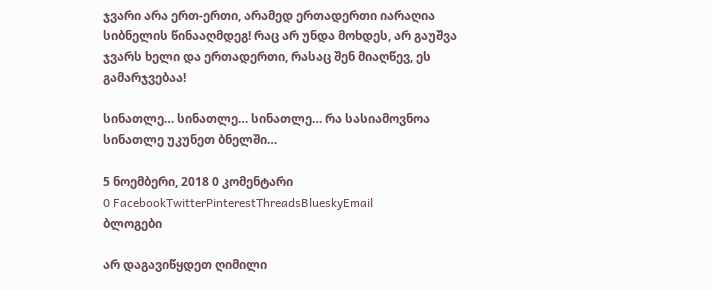ჯვარი არა ერთ-ერთი, არამედ ერთადერთი იარაღია სიბნელის წინააღმდეგ! რაც არ უნდა მოხდეს, არ გაუშვა ჯვარს ხელი და ერთადერთი, რასაც შენ მიაღწევ, ეს გამარჯვებაა!

სინათლე… სინათლე… სინათლე… რა სასიამოვნოა სინათლე უკუნეთ ბნელში…

5 ნოემბერი, 2018 0 კომენტარი
0 FacebookTwitterPinterestThreadsBlueskyEmail
ბლოგები

არ დაგავიწყდეთ ღიმილი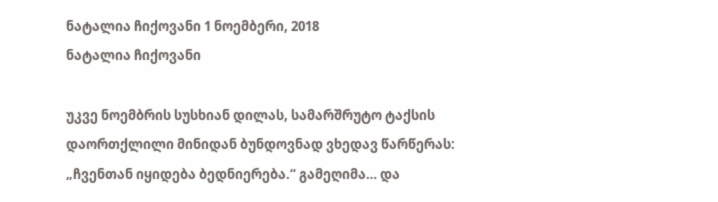ნატალია ჩიქოვანი 1 ნოემბერი, 2018
ნატალია ჩიქოვანი

უკვე ნოემბრის სუსხიან დილას, სამარშრუტო ტაქსის დაორთქლილი მინიდან ბუნდოვნად ვხედავ წარწერას: „ჩვენთან იყიდება ბედნიერება.“ გამეღიმა… და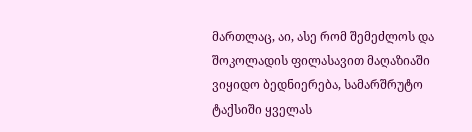მართლაც, აი, ასე რომ შემეძლოს და შოკოლადის ფილასავით მაღაზიაში ვიყიდო ბედნიერება, სამარშრუტო ტაქსიში ყველას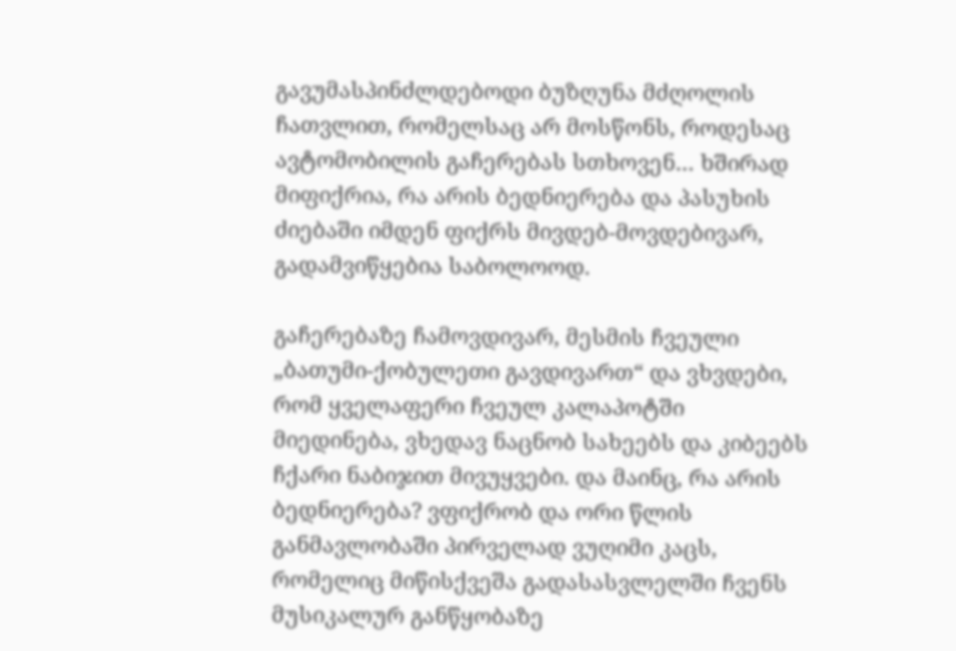გავუმასპინძლდებოდი ბუზღუნა მძღოლის ჩათვლით, რომელსაც არ მოსწონს, როდესაც ავტომობილის გაჩერებას სთხოვენ… ხშირად მიფიქრია, რა არის ბედნიერება და პასუხის ძიებაში იმდენ ფიქრს მივდებ-მოვდებივარ, გადამვიწყებია საბოლოოდ.

გაჩერებაზე ჩამოვდივარ, მესმის ჩვეული „ბათუმი-ქობულეთი გავდივართ“ და ვხვდები, რომ ყველაფერი ჩვეულ კალაპოტში მიედინება, ვხედავ ნაცნობ სახეებს და კიბეებს ჩქარი ნაბიჯით მივუყვები. და მაინც, რა არის ბედნიერება? ვფიქრობ და ორი წლის განმავლობაში პირველად ვუღიმი კაცს, რომელიც მიწისქვეშა გადასასვლელში ჩვენს მუსიკალურ განწყობაზე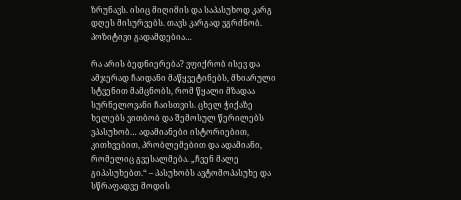ზრუნავს. ისიც მიღიმის და საპასუხოდ კარგ დღეს მისურვებს. თავს კარგად ვგრძნობ. პოზიტივი გადამდებია…

რა არის ბედნიერება? ვფიქრობ ისევ და ამჯერად ჩაიდანი მაწყვეტინებს, მხიარული სტვენით მამცნობს, რომ წყალი მზადაა სურნელოვანი ჩაისთვის. ცხელ ჭიქაზე ხელებს ვითბობ და შემოსულ წერილებს ვპასუხობ… ადამიანები ისტორიებით, კითხვებით, პრობლემებით და ადამიანი, რომელიც გვესალმება. „ჩვენ მალე გიპასუხებთ.“ – პასუხობს ავტომოპასუხე და სწრაფადვე მოდის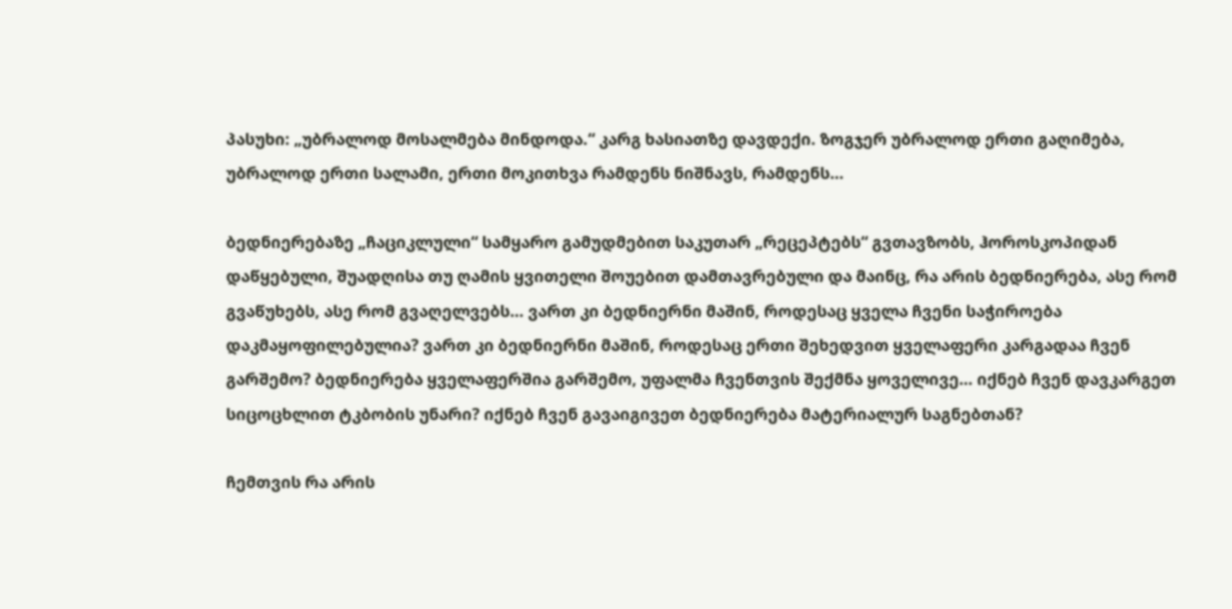პასუხი: „უბრალოდ მოსალმება მინდოდა.“ კარგ ხასიათზე დავდექი. ზოგჯერ უბრალოდ ერთი გაღიმება, უბრალოდ ერთი სალამი, ერთი მოკითხვა რამდენს ნიშნავს, რამდენს…

ბედნიერებაზე „ჩაციკლული“ სამყარო გამუდმებით საკუთარ „რეცეპტებს“ გვთავზობს, ჰოროსკოპიდან დაწყებული, შუადღისა თუ ღამის ყვითელი შოუებით დამთავრებული და მაინც, რა არის ბედნიერება, ასე რომ გვაწუხებს, ასე რომ გვაღელვებს… ვართ კი ბედნიერნი მაშინ, როდესაც ყველა ჩვენი საჭიროება დაკმაყოფილებულია? ვართ კი ბედნიერნი მაშინ, როდესაც ერთი შეხედვით ყველაფერი კარგადაა ჩვენ გარშემო? ბედნიერება ყველაფერშია გარშემო, უფალმა ჩვენთვის შექმნა ყოველივე… იქნებ ჩვენ დავკარგეთ სიცოცხლით ტკბობის უნარი? იქნებ ჩვენ გავაიგივეთ ბედნიერება მატერიალურ საგნებთან?

ჩემთვის რა არის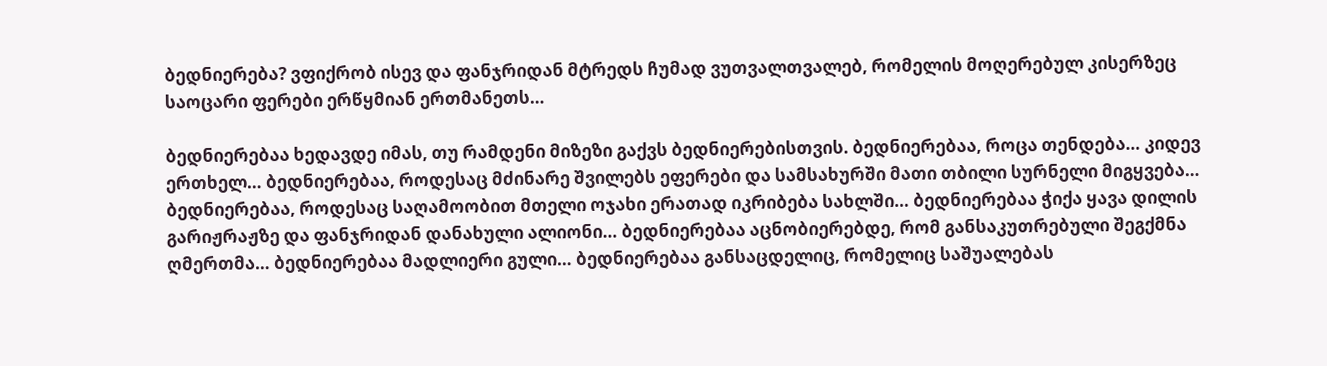ბედნიერება? ვფიქრობ ისევ და ფანჯრიდან მტრედს ჩუმად ვუთვალთვალებ, რომელის მოღერებულ კისერზეც საოცარი ფერები ერწყმიან ერთმანეთს…

ბედნიერებაა ხედავდე იმას, თუ რამდენი მიზეზი გაქვს ბედნიერებისთვის. ბედნიერებაა, როცა თენდება… კიდევ ერთხელ… ბედნიერებაა, როდესაც მძინარე შვილებს ეფერები და სამსახურში მათი თბილი სურნელი მიგყვება… ბედნიერებაა, როდესაც საღამოობით მთელი ოჯახი ერათად იკრიბება სახლში… ბედნიერებაა ჭიქა ყავა დილის გარიჟრაჟზე და ფანჯრიდან დანახული ალიონი… ბედნიერებაა აცნობიერებდე, რომ განსაკუთრებული შეგქმნა ღმერთმა… ბედნიერებაა მადლიერი გული… ბედნიერებაა განსაცდელიც, რომელიც საშუალებას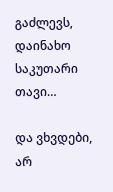გაძლევს, დაინახო საკუთარი თავი…

და ვხვდები, არ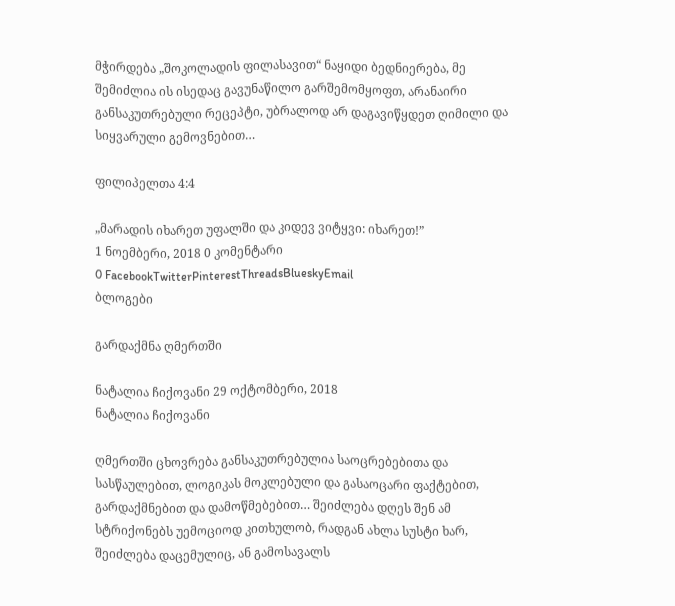მჭირდება „შოკოლადის ფილასავით“ ნაყიდი ბედნიერება, მე შემიძლია ის ისედაც გავუნაწილო გარშემომყოფთ, არანაირი განსაკუთრებული რეცეპტი, უბრალოდ არ დაგავიწყდეთ ღიმილი და სიყვარული გემოვნებით…

ფილიპელთა 4:4

„მარადის იხარეთ უფალში და კიდევ ვიტყვი: იხარეთ!”
1 ნოემბერი, 2018 0 კომენტარი
0 FacebookTwitterPinterestThreadsBlueskyEmail
ბლოგები

გარდაქმნა ღმერთში

ნატალია ჩიქოვანი 29 ოქტომბერი, 2018
ნატალია ჩიქოვანი

ღმერთში ცხოვრება განსაკუთრებულია საოცრებებითა და სასწაულებით, ლოგიკას მოკლებული და გასაოცარი ფაქტებით, გარდაქმნებით და დამოწმებებით… შეიძლება დღეს შენ ამ სტრიქონებს უემოციოდ კითხულობ, რადგან ახლა სუსტი ხარ, შეიძლება დაცემულიც, ან გამოსავალს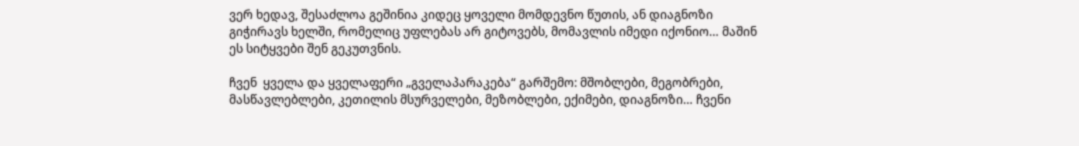ვერ ხედავ, შესაძლოა გეშინია კიდეც ყოველი მომდევნო წუთის, ან დიაგნოზი გიჭირავს ხელში, რომელიც უფლებას არ გიტოვებს, მომავლის იმედი იქონიო… მაშინ ეს სიტყვები შენ გეკუთვნის.

ჩვენ  ყველა და ყველაფერი „გველაპარაკება“ გარშემო: მშობლები, მეგობრები, მასწავლებლები, კეთილის მსურველები, მეზობლები, ექიმები, დიაგნოზი… ჩვენი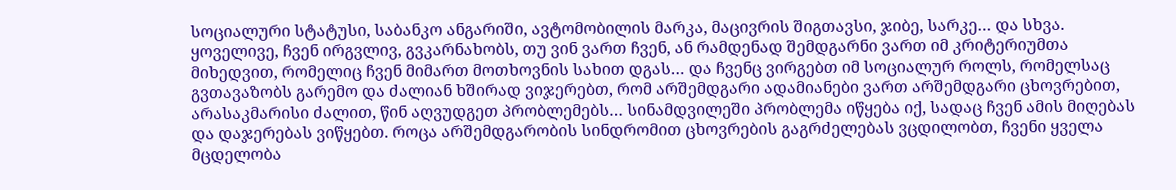სოციალური სტატუსი, საბანკო ანგარიში, ავტომობილის მარკა, მაცივრის შიგთავსი, ჯიბე, სარკე… და სხვა.  ყოველივე, ჩვენ ირგვლივ, გვკარნახობს, თუ ვინ ვართ ჩვენ, ან რამდენად შემდგარნი ვართ იმ კრიტერიუმთა მიხედვით, რომელიც ჩვენ მიმართ მოთხოვნის სახით დგას… და ჩვენც ვირგებთ იმ სოციალურ როლს, რომელსაც გვთავაზობს გარემო და ძალიან ხშირად ვიჯერებთ, რომ არშემდგარი ადამიანები ვართ არშემდგარი ცხოვრებით, არასაკმარისი ძალით, წინ აღვუდგეთ პრობლემებს… სინამდვილეში პრობლემა იწყება იქ, სადაც ჩვენ ამის მიღებას და დაჯერებას ვიწყებთ. როცა არშემდგარობის სინდრომით ცხოვრების გაგრძელებას ვცდილობთ, ჩვენი ყველა მცდელობა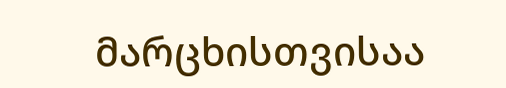მარცხისთვისაა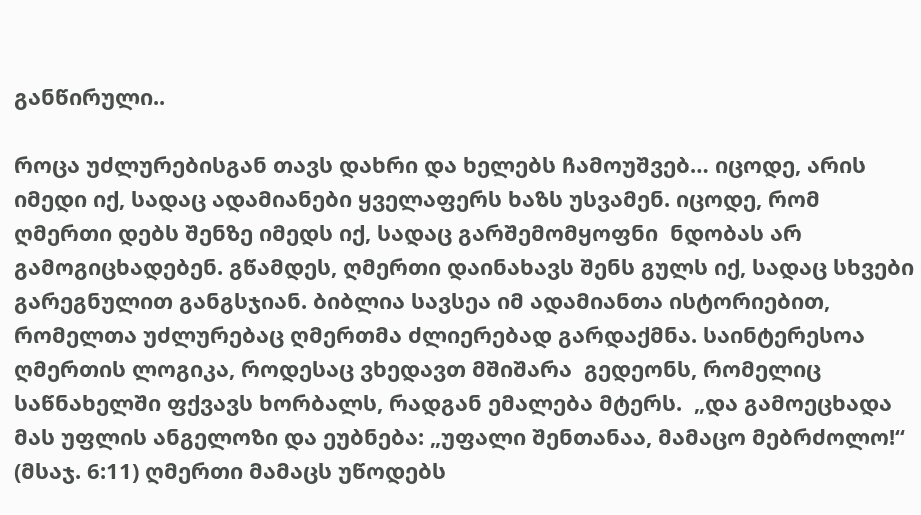განწირული..

როცა უძლურებისგან თავს დახრი და ხელებს ჩამოუშვებ… იცოდე, არის იმედი იქ, სადაც ადამიანები ყველაფერს ხაზს უსვამენ. იცოდე, რომ ღმერთი დებს შენზე იმედს იქ, სადაც გარშემომყოფნი  ნდობას არ გამოგიცხადებენ. გწამდეს, ღმერთი დაინახავს შენს გულს იქ, სადაც სხვები გარეგნულით განგსჯიან. ბიბლია სავსეა იმ ადამიანთა ისტორიებით, რომელთა უძლურებაც ღმერთმა ძლიერებად გარდაქმნა. საინტერესოა ღმერთის ლოგიკა, როდესაც ვხედავთ მშიშარა  გედეონს, რომელიც საწნახელში ფქვავს ხორბალს, რადგან ემალება მტერს.  „და გამოეცხადა მას უფლის ანგელოზი და ეუბნება: „უფალი შენთანაა, მამაცო მებრძოლო!“ (მსაჯ. 6:11) ღმერთი მამაცს უწოდებს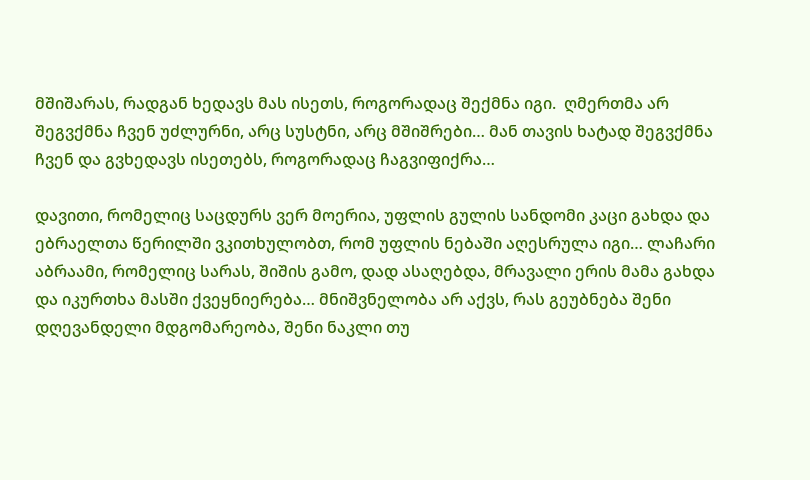მშიშარას, რადგან ხედავს მას ისეთს, როგორადაც შექმნა იგი.  ღმერთმა არ შეგვქმნა ჩვენ უძლურნი, არც სუსტნი, არც მშიშრები… მან თავის ხატად შეგვქმნა ჩვენ და გვხედავს ისეთებს, როგორადაც ჩაგვიფიქრა…

დავითი, რომელიც საცდურს ვერ მოერია, უფლის გულის სანდომი კაცი გახდა და ებრაელთა წერილში ვკითხულობთ, რომ უფლის ნებაში აღესრულა იგი… ლაჩარი აბრაამი, რომელიც სარას, შიშის გამო, დად ასაღებდა, მრავალი ერის მამა გახდა და იკურთხა მასში ქვეყნიერება… მნიშვნელობა არ აქვს, რას გეუბნება შენი დღევანდელი მდგომარეობა, შენი ნაკლი თუ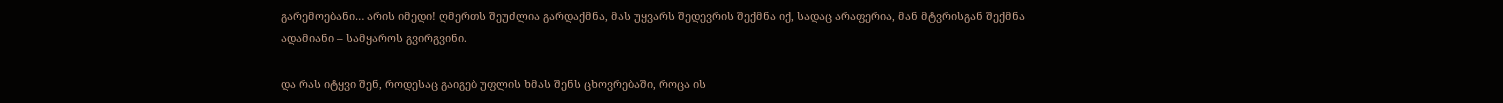გარემოებანი… არის იმედი! ღმერთს შეუძლია გარდაქმნა, მას უყვარს შედევრის შექმნა იქ, სადაც არაფერია, მან მტვრისგან შექმნა ადამიანი – სამყაროს გვირგვინი.

და რას იტყვი შენ, როდესაც გაიგებ უფლის ხმას შენს ცხოვრებაში, როცა ის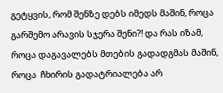გეტყვის, რომ შენზე დებს იმედს მაშინ, როცა გარშემო არავის სჯერა შენი?! და რას იზამ, როცა დაგავალებს მთების გადადგმას მაშინ, როცა  ჩხირის გადატრიალება არ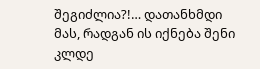შეგიძლია?!… დათანხმდი მას, რადგან ის იქნება შენი კლდე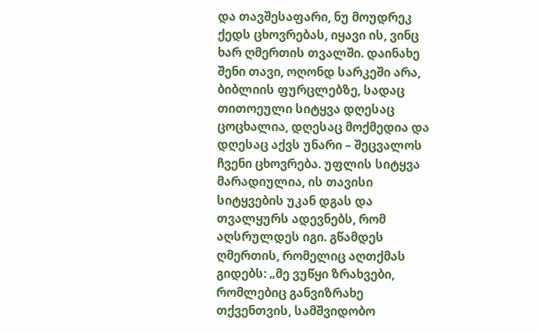და თავშესაფარი, ნუ მოუდრეკ ქედს ცხოვრებას, იყავი ის, ვინც ხარ ღმერთის თვალში. დაინახე შენი თავი, ოღონდ სარკეში არა, ბიბლიის ფურცლებზე, სადაც თითოეული სიტყვა დღესაც ცოცხალია, დღესაც მოქმედია და დღესაც აქვს უნარი – შეცვალოს ჩვენი ცხოვრება. უფლის სიტყვა მარადიულია, ის თავისი სიტყვების უკან დგას და თვალყურს ადევნებს, რომ აღსრულდეს იგი. გწამდეს ღმერთის, რომელიც აღთქმას გიდებს: „მე ვუწყი ზრახვები, რომლებიც განვიზრახე თქვენთვის, სამშვიდობო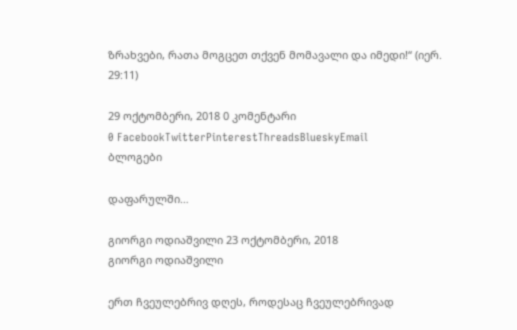ზრახვები, რათა მოგცეთ თქვენ მომავალი და იმედი!“ (იერ. 29:11)

29 ოქტომბერი, 2018 0 კომენტარი
0 FacebookTwitterPinterestThreadsBlueskyEmail
ბლოგები

დაფარულში…

გიორგი ოდიაშვილი 23 ოქტომბერი, 2018
გიორგი ოდიაშვილი

ერთ ჩვეულებრივ დღეს, როდესაც ჩვეულებრივად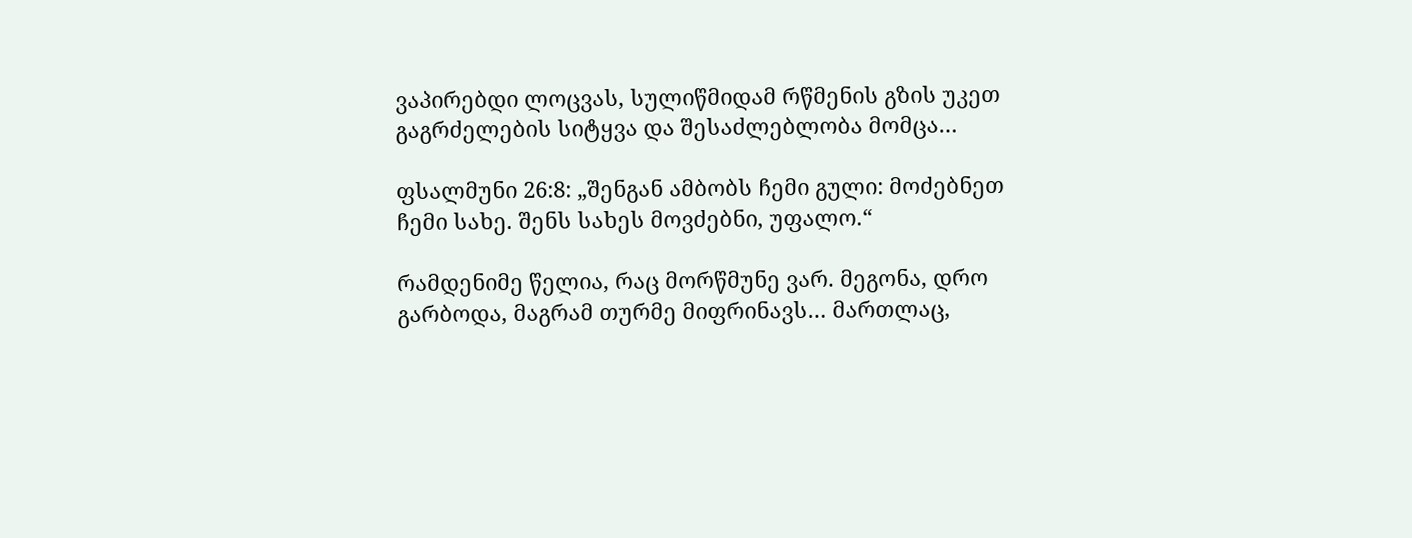ვაპირებდი ლოცვას, სულიწმიდამ რწმენის გზის უკეთ გაგრძელების სიტყვა და შესაძლებლობა მომცა…

ფსალმუნი 26:8: „შენგან ამბობს ჩემი გული: მოძებნეთ ჩემი სახე. შენს სახეს მოვძებნი, უფალო.“

რამდენიმე წელია, რაც მორწმუნე ვარ. მეგონა, დრო გარბოდა, მაგრამ თურმე მიფრინავს… მართლაც,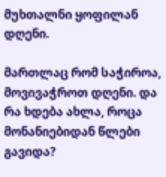მუხთალნი ყოფილან დღენი.

მართლაც რომ საჭიროა, მოვივაჭროთ დღენი. და რა ხდება ახლა, როცა მონანიებიდან წლები გავიდა?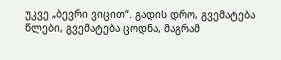უკვე „ბევრი ვიცით“. გადის დრო, გვემატება წლები, გვემატება ცოდნა, მაგრამ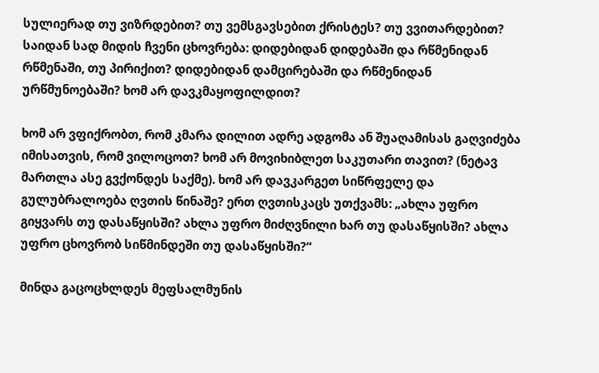სულიერად თუ ვიზრდებით? თუ ვემსგავსებით ქრისტეს? თუ ვვითარდებით? საიდან სად მიდის ჩვენი ცხოვრება: დიდებიდან დიდებაში და რწმენიდან რწმენაში, თუ პირიქით? დიდებიდან დამცირებაში და რწმენიდან ურწმუნოებაში? ხომ არ დავკმაყოფილდით?

ხომ არ ვფიქრობთ, რომ კმარა დილით ადრე ადგომა ან შუაღამისას გაღვიძება იმისათვის, რომ ვილოცოთ? ხომ არ მოვიხიბლეთ საკუთარი თავით? (ნეტავ მართლა ასე გვქონდეს საქმე). ხომ არ დავკარგეთ სიწრფელე და გულუბრალოება ღვთის წინაშე? ერთ ღვთისკაცს უთქვამს: „ახლა უფრო გიყვარს თუ დასაწყისში? ახლა უფრო მიძღვნილი ხარ თუ დასაწყისში? ახლა უფრო ცხოვრობ სიწმინდეში თუ დასაწყისში?“

მინდა გაცოცხლდეს მეფსალმუნის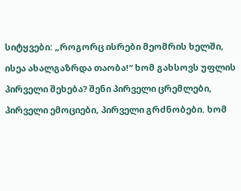სიტყვები: „როგორც ისრები მეომრის ხელში, ისეა ახალგაზრდა თაობა!“ ხომ გახსოვს უფლის პირველი შეხება? შენი პირველი ცრემლები, პირველი ემოციები, პირველი გრძნობები. ხომ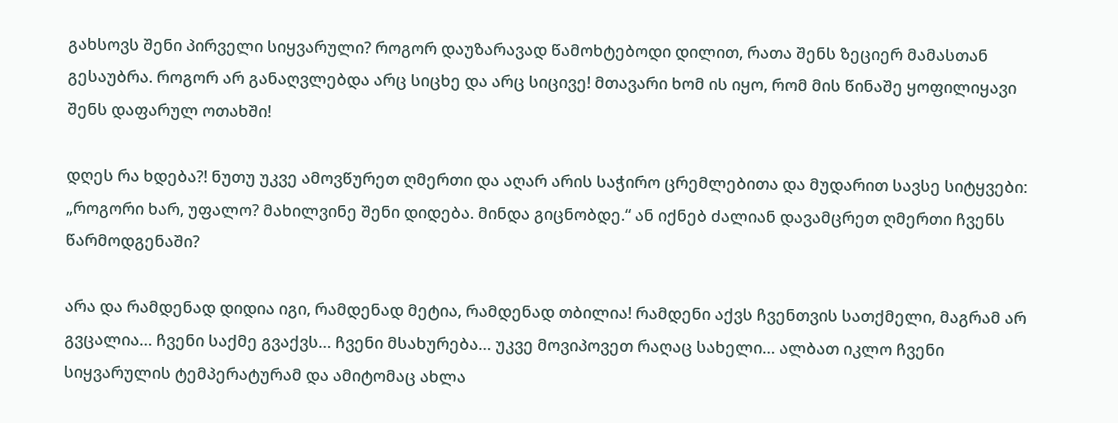გახსოვს შენი პირველი სიყვარული? როგორ დაუზარავად წამოხტებოდი დილით, რათა შენს ზეციერ მამასთან გესაუბრა. როგორ არ განაღვლებდა არც სიცხე და არც სიცივე! მთავარი ხომ ის იყო, რომ მის წინაშე ყოფილიყავი შენს დაფარულ ოთახში!

დღეს რა ხდება?! ნუთუ უკვე ამოვწურეთ ღმერთი და აღარ არის საჭირო ცრემლებითა და მუდარით სავსე სიტყვები: „როგორი ხარ, უფალო? მახილვინე შენი დიდება. მინდა გიცნობდე.“ ან იქნებ ძალიან დავამცრეთ ღმერთი ჩვენს წარმოდგენაში?

არა და რამდენად დიდია იგი, რამდენად მეტია, რამდენად თბილია! რამდენი აქვს ჩვენთვის სათქმელი, მაგრამ არ გვცალია… ჩვენი საქმე გვაქვს… ჩვენი მსახურება… უკვე მოვიპოვეთ რაღაც სახელი… ალბათ იკლო ჩვენი სიყვარულის ტემპერატურამ და ამიტომაც ახლა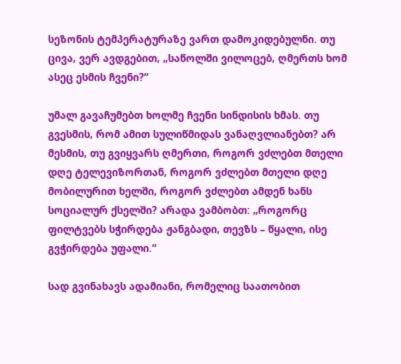სეზონის ტემპერატურაზე ვართ დამოკიდებულნი. თუ ცივა, ვერ ავდგებით, „საწოლში ვილოცებ, ღმერთს ხომ ასეც ესმის ჩვენი?“

უმალ გავაჩუმებთ ხოლმე ჩვენი სინდისის ხმას. თუ გვესმის, რომ ამით სულიწმიდას ვანაღვლიანებთ? არ მესმის, თუ გვიყვარს ღმერთი, როგორ ვძლებთ მთელი დღე ტელევიზორთან, როგორ ვძლებთ მთელი დღე მობილურით ხელში, როგორ ვძლებთ ამდენ ხანს სოციალურ ქსელში? არადა ვამბობთ: „როგორც ფილტვებს სჭირდება ჟანგბადი, თევზს – წყალი, ისე გვჭირდება უფალი.“

სად გვინახავს ადამიანი, რომელიც საათობით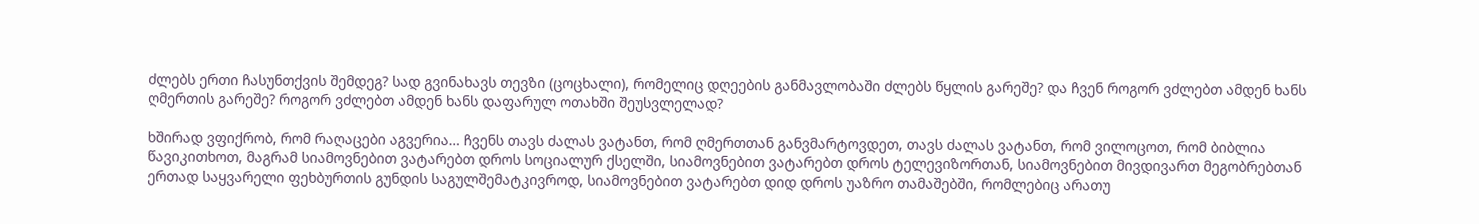ძლებს ერთი ჩასუნთქვის შემდეგ? სად გვინახავს თევზი (ცოცხალი), რომელიც დღეების განმავლობაში ძლებს წყლის გარეშე? და ჩვენ როგორ ვძლებთ ამდენ ხანს ღმერთის გარეშე? როგორ ვძლებთ ამდენ ხანს დაფარულ ოთახში შეუსვლელად?

ხშირად ვფიქრობ, რომ რაღაცები აგვერია… ჩვენს თავს ძალას ვატანთ, რომ ღმერთთან განვმარტოვდეთ, თავს ძალას ვატანთ, რომ ვილოცოთ, რომ ბიბლია წავიკითხოთ, მაგრამ სიამოვნებით ვატარებთ დროს სოციალურ ქსელში, სიამოვნებით ვატარებთ დროს ტელევიზორთან, სიამოვნებით მივდივართ მეგობრებთან ერთად საყვარელი ფეხბურთის გუნდის საგულშემატკივროდ, სიამოვნებით ვატარებთ დიდ დროს უაზრო თამაშებში, რომლებიც არათუ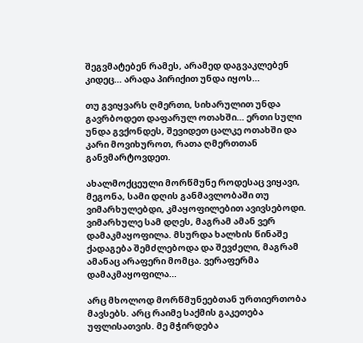შეგვმატებენ რამეს, არამედ დაგვაკლებენ კიდეც… არადა პირიქით უნდა იყოს…

თუ გვიყვარს ღმერთი, სიხარულით უნდა გავრბოდეთ დაფარულ ოთახში… ერთი სული უნდა გვქონდეს, შევიდეთ ცალკე ოთახში და კარი მოვიხუროთ, რათა ღმერთთან განვმარტოვდეთ.

ახალმოქცეული მორწმუნე როდესაც ვიყავი, მეგონა, სამი დღის განმავლობაში თუ ვიმარხულებდი, კმაყოფილებით ავივსებოდი. ვიმარხულე სამ დღეს, მაგრამ ამან ვერ დამაკმაყოფილა. მსურდა ხალხის წინაშე ქადაგება შემძლებოდა და შევძელი, მაგრამ ამანაც არაფერი მომცა. ვერაფერმა დამაკმაყოფილა…

არც მხოლოდ მორწმუნეებთან ურთიერთობა მავსებს. არც რაიმე საქმის გაკეთება უფლისათვის. მე მჭირდება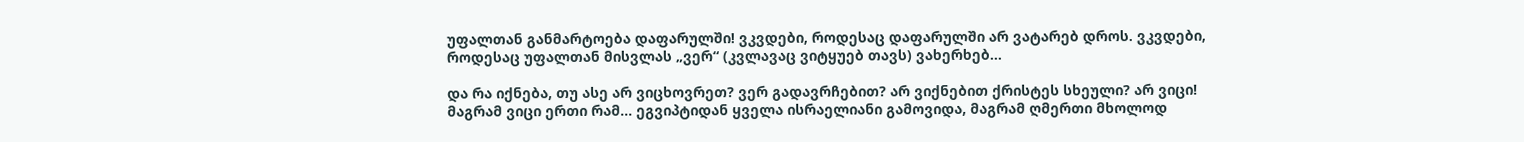უფალთან განმარტოება დაფარულში! ვკვდები, როდესაც დაფარულში არ ვატარებ დროს. ვკვდები, როდესაც უფალთან მისვლას „ვერ“ (კვლავაც ვიტყუებ თავს) ვახერხებ…

და რა იქნება, თუ ასე არ ვიცხოვრეთ? ვერ გადავრჩებით? არ ვიქნებით ქრისტეს სხეული? არ ვიცი! მაგრამ ვიცი ერთი რამ… ეგვიპტიდან ყველა ისრაელიანი გამოვიდა, მაგრამ ღმერთი მხოლოდ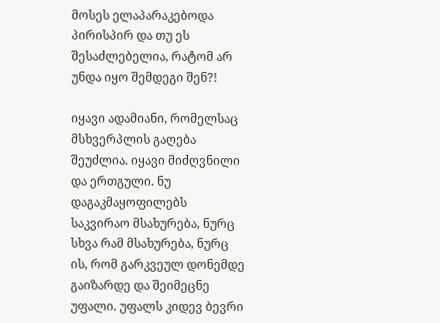მოსეს ელაპარაკებოდა პირისპირ და თუ ეს შესაძლებელია, რატომ არ უნდა იყო შემდეგი შენ?!

იყავი ადამიანი, რომელსაც მსხვერპლის გაღება შეუძლია. იყავი მიძღვნილი და ერთგული. ნუ დაგაკმაყოფილებს საკვირაო მსახურება, ნურც სხვა რამ მსახურება, ნურც ის, რომ გარკვეულ დონემდე გაიზარდე და შეიმეცნე უფალი. უფალს კიდევ ბევრი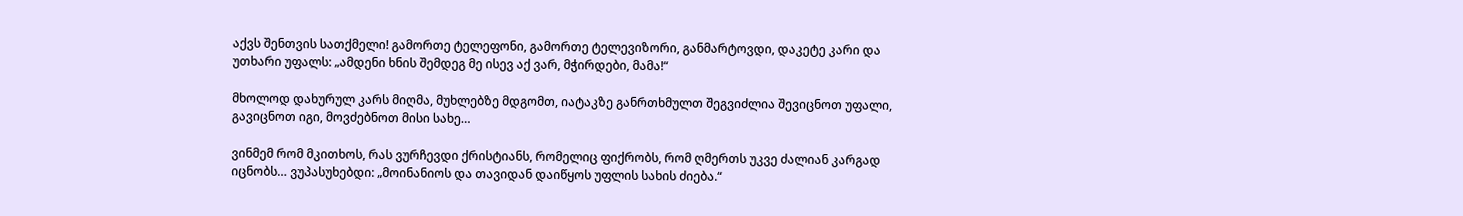აქვს შენთვის სათქმელი! გამორთე ტელეფონი, გამორთე ტელევიზორი, განმარტოვდი, დაკეტე კარი და უთხარი უფალს: „ამდენი ხნის შემდეგ მე ისევ აქ ვარ, მჭირდები, მამა!“

მხოლოდ დახურულ კარს მიღმა, მუხლებზე მდგომთ, იატაკზე განრთხმულთ შეგვიძლია შევიცნოთ უფალი, გავიცნოთ იგი, მოვძებნოთ მისი სახე…

ვინმემ რომ მკითხოს, რას ვურჩევდი ქრისტიანს, რომელიც ფიქრობს, რომ ღმერთს უკვე ძალიან კარგად იცნობს… ვუპასუხებდი: „მოინანიოს და თავიდან დაიწყოს უფლის სახის ძიება.“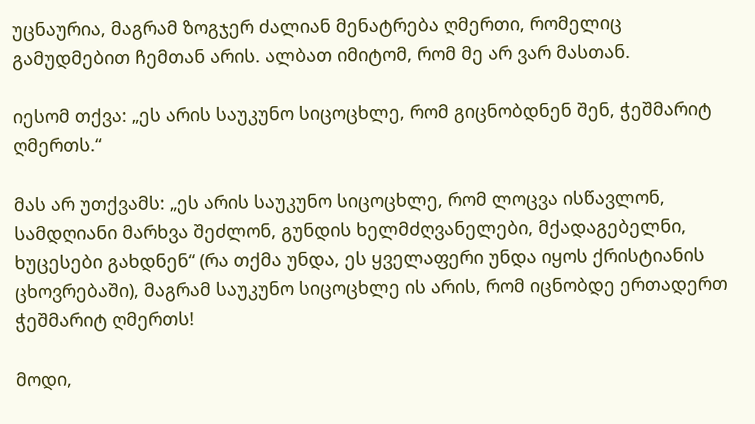უცნაურია, მაგრამ ზოგჯერ ძალიან მენატრება ღმერთი, რომელიც გამუდმებით ჩემთან არის. ალბათ იმიტომ, რომ მე არ ვარ მასთან.

იესომ თქვა: „ეს არის საუკუნო სიცოცხლე, რომ გიცნობდნენ შენ, ჭეშმარიტ ღმერთს.“

მას არ უთქვამს: „ეს არის საუკუნო სიცოცხლე, რომ ლოცვა ისწავლონ, სამდღიანი მარხვა შეძლონ, გუნდის ხელმძღვანელები, მქადაგებელნი, ხუცესები გახდნენ“ (რა თქმა უნდა, ეს ყველაფერი უნდა იყოს ქრისტიანის ცხოვრებაში), მაგრამ საუკუნო სიცოცხლე ის არის, რომ იცნობდე ერთადერთ ჭეშმარიტ ღმერთს!

მოდი,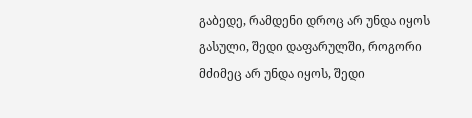გაბედე, რამდენი დროც არ უნდა იყოს გასული, შედი დაფარულში, როგორი მძიმეც არ უნდა იყოს, შედი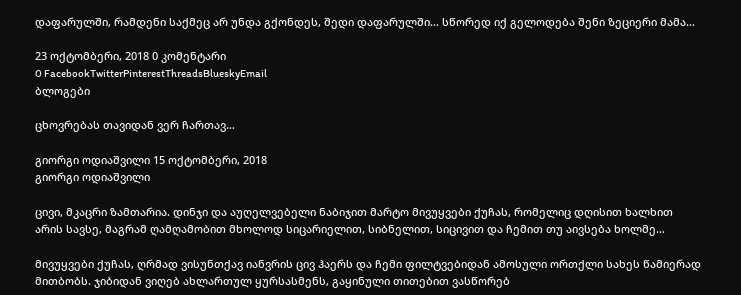დაფარულში, რამდენი საქმეც არ უნდა გქონდეს, შედი დაფარულში… სწორედ იქ გელოდება შენი ზეციერი მამა…

23 ოქტომბერი, 2018 0 კომენტარი
0 FacebookTwitterPinterestThreadsBlueskyEmail
ბლოგები

ცხოვრებას თავიდან ვერ ჩართავ…

გიორგი ოდიაშვილი 15 ოქტომბერი, 2018
გიორგი ოდიაშვილი

ცივი, მკაცრი ზამთარია. დინჯი და აუღელვებელი ნაბიჯით მარტო მივუყვები ქუჩას, რომელიც დღისით ხალხით არის სავსე, მაგრამ ღამღამობით მხოლოდ სიცარიელით, სიბნელით, სიცივით და ჩემით თუ აივსება ხოლმე…

მივუყვები ქუჩას, ღრმად ვისუნთქავ იანვრის ცივ ჰაერს და ჩემი ფილტვებიდან ამოსული ორთქლი სახეს წამიერად მითბობს. ჯიბიდან ვიღებ ახლართულ ყურსასმენს, გაყინული თითებით ვასწორებ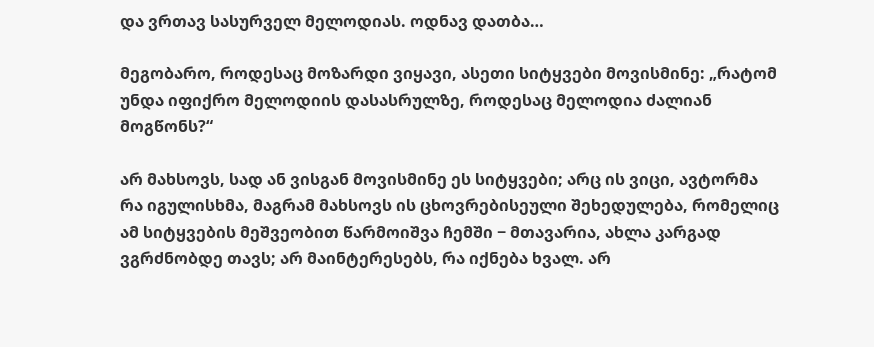და ვრთავ სასურველ მელოდიას. ოდნავ დათბა…

მეგობარო, როდესაც მოზარდი ვიყავი, ასეთი სიტყვები მოვისმინე: „რატომ უნდა იფიქრო მელოდიის დასასრულზე, როდესაც მელოდია ძალიან მოგწონს?“

არ მახსოვს, სად ან ვისგან მოვისმინე ეს სიტყვები; არც ის ვიცი, ავტორმა რა იგულისხმა, მაგრამ მახსოვს ის ცხოვრებისეული შეხედულება, რომელიც ამ სიტყვების მეშვეობით წარმოიშვა ჩემში − მთავარია, ახლა კარგად ვგრძნობდე თავს; არ მაინტერესებს, რა იქნება ხვალ. არ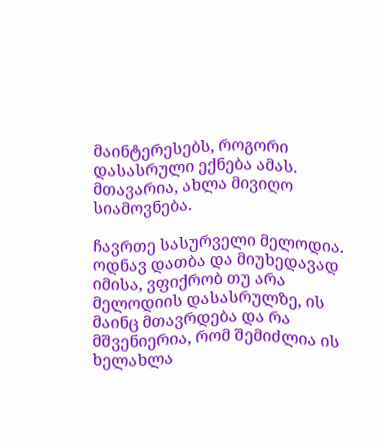მაინტერესებს, როგორი დასასრული ექნება ამას. მთავარია, ახლა მივიღო სიამოვნება.

ჩავრთე სასურველი მელოდია. ოდნავ დათბა და მიუხედავად იმისა, ვფიქრობ თუ არა მელოდიის დასასრულზე, ის მაინც მთავრდება და რა მშვენიერია, რომ შემიძლია ის ხელახლა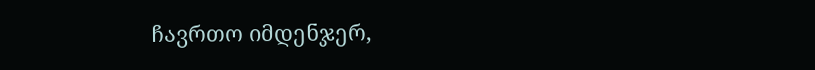ჩავრთო იმდენჯერ,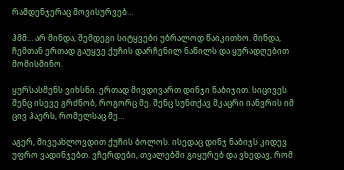რამდენჯერაც მოვისურვებ…

ჰმმ… არ მინდა, შემდეგი სიტყვები უბრალოდ წაიკითხო. მინდა, ჩემთან ერთად გაუყვე ქუჩის დარჩენილ ნაწილს და ყურადღებით მომისმინო.

ყურსასმენს ვიხსნი. ერთად მივდივართ დინჯი ნაბიჯით. სიცივეს შენც ისევე გრძნობ, როგორც მე. შენც სუნთქავ მკაცრი იანვრის იმ ცივ ჰაერს, რომელსაც მე…

აგერ, მივუახლოვდით ქუჩის ბოლოს. ისედაც დინჯ ნაბიჯს კიდევ უფრო ვადინჯებთ. ვჩერდები, თვალებში გიყურებ და ვხედავ, რომ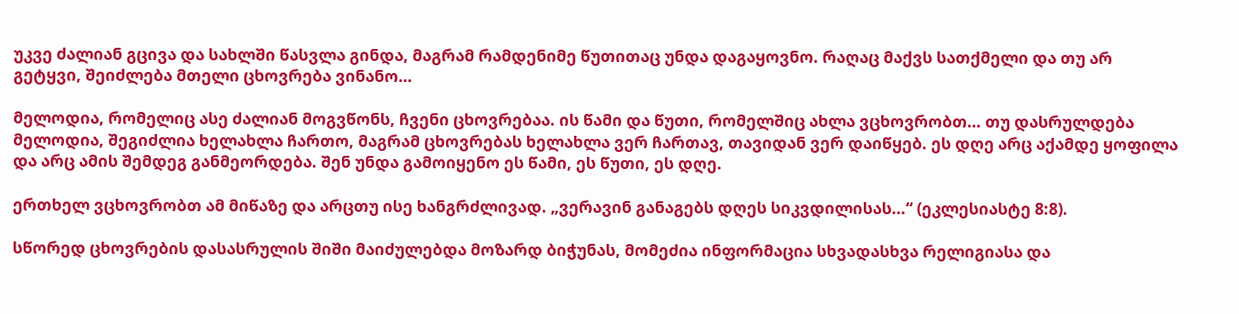უკვე ძალიან გცივა და სახლში წასვლა გინდა, მაგრამ რამდენიმე წუთითაც უნდა დაგაყოვნო. რაღაც მაქვს სათქმელი და თუ არ გეტყვი, შეიძლება მთელი ცხოვრება ვინანო…

მელოდია, რომელიც ასე ძალიან მოგვწონს, ჩვენი ცხოვრებაა. ის წამი და წუთი, რომელშიც ახლა ვცხოვრობთ… თუ დასრულდება მელოდია, შეგიძლია ხელახლა ჩართო, მაგრამ ცხოვრებას ხელახლა ვერ ჩართავ, თავიდან ვერ დაიწყებ. ეს დღე არც აქამდე ყოფილა და არც ამის შემდეგ განმეორდება. შენ უნდა გამოიყენო ეს წამი, ეს წუთი, ეს დღე.

ერთხელ ვცხოვრობთ ამ მიწაზე და არცთუ ისე ხანგრძლივად. „ვერავინ განაგებს დღეს სიკვდილისას…“ (ეკლესიასტე 8:8).

სწორედ ცხოვრების დასასრულის შიში მაიძულებდა მოზარდ ბიჭუნას, მომეძია ინფორმაცია სხვადასხვა რელიგიასა და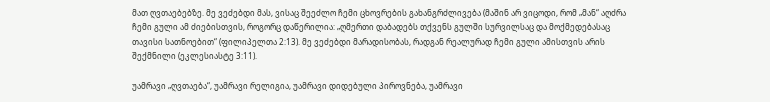მათ ღვთაებებზე. მე ვეძებდი მას, ვისაც შეეძლო ჩემი ცხოვრების გახანგრძლივება (მაშინ არ ვიცოდი, რომ „მან“ აღძრა ჩემი გული ამ ძიებისთვის, როგორც დაწერილია: „ღმერთი დაბადებს თქვენს გულში სურვილსაც და მოქმედებასაც თავისი სათნოებით“ (ფილიპელთა 2:13). მე ვეძებდი მარადისობას, რადგან რეალურად ჩემი გული ამისთვის არის შექმნილი (ეკლესიასტე 3:11).

უამრავი „ღვთაება“, უამრავი რელიგია, უამრავი დიდებული პიროვნება, უამრავი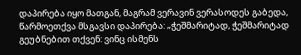დაპირება იყო მათგან, მაგრამ ვერავინ ვერასოდეს გაბედა, წარმოეთქვა მსგავსი დაპირება: „ჭეშმარიტად, ჭეშმარიტად გეუბნებით თქვენ: ვინც ისმენს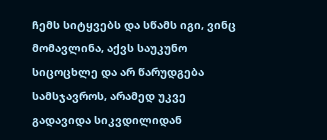ჩემს სიტყვებს და სწამს იგი, ვინც მომავლინა, აქვს საუკუნო სიცოცხლე და არ წარუდგება სამსჯავროს, არამედ უკვე გადავიდა სიკვდილიდან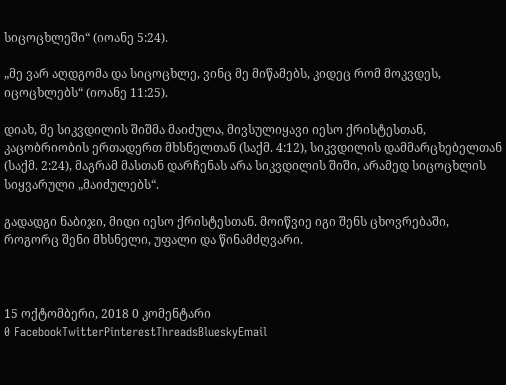სიცოცხლეში“ (იოანე 5:24).

„მე ვარ აღდგომა და სიცოცხლე, ვინც მე მიწამებს, კიდეც რომ მოკვდეს, იცოცხლებს“ (იოანე 11:25).

დიახ, მე სიკვდილის შიშმა მაიძულა, მივსულიყავი იესო ქრისტესთან, კაცობრიობის ერთადერთ მხსნელთან (საქმ. 4:12), სიკვდილის დამმარცხებელთან (საქმ. 2:24), მაგრამ მასთან დარჩენას არა სიკვდილის შიში, არამედ სიცოცხლის სიყვარული „მაიძულებს“.

გადადგი ნაბიჯი, მიდი იესო ქრისტესთან. მოიწვიე იგი შენს ცხოვრებაში, როგორც შენი მხსნელი, უფალი და წინამძღვარი.



15 ოქტომბერი, 2018 0 კომენტარი
0 FacebookTwitterPinterestThreadsBlueskyEmail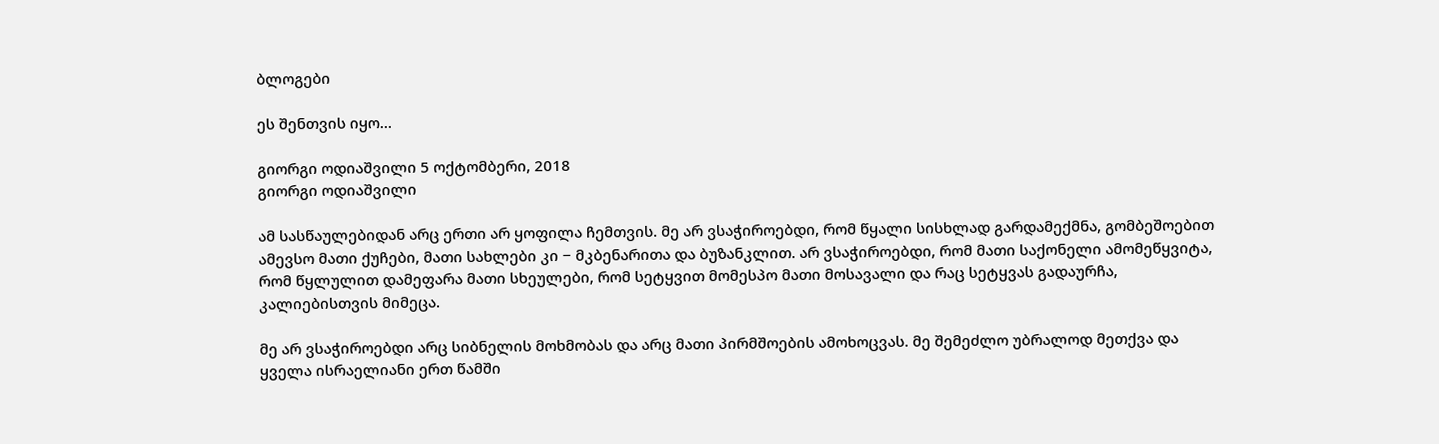ბლოგები

ეს შენთვის იყო…

გიორგი ოდიაშვილი 5 ოქტომბერი, 2018
გიორგი ოდიაშვილი

ამ სასწაულებიდან არც ერთი არ ყოფილა ჩემთვის. მე არ ვსაჭიროებდი, რომ წყალი სისხლად გარდამექმნა, გომბეშოებით ამევსო მათი ქუჩები, მათი სახლები კი − მკბენარითა და ბუზანკლით. არ ვსაჭიროებდი, რომ მათი საქონელი ამომეწყვიტა, რომ წყლულით დამეფარა მათი სხეულები, რომ სეტყვით მომესპო მათი მოსავალი და რაც სეტყვას გადაურჩა, კალიებისთვის მიმეცა.

მე არ ვსაჭიროებდი არც სიბნელის მოხმობას და არც მათი პირმშოების ამოხოცვას. მე შემეძლო უბრალოდ მეთქვა და ყველა ისრაელიანი ერთ წამში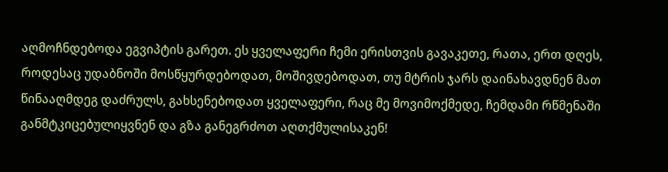აღმოჩნდებოდა ეგვიპტის გარეთ. ეს ყველაფერი ჩემი ერისთვის გავაკეთე, რათა, ერთ დღეს, როდესაც უდაბნოში მოსწყურდებოდათ, მოშივდებოდათ, თუ მტრის ჯარს დაინახავდნენ მათ წინააღმდეგ დაძრულს, გახსენებოდათ ყველაფერი, რაც მე მოვიმოქმედე, ჩემდამი რწმენაში განმტკიცებულიყვნენ და გზა განეგრძოთ აღთქმულისაკენ!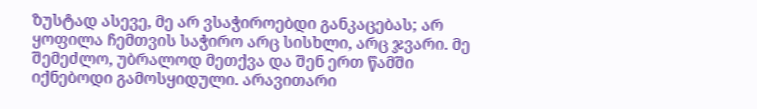ზუსტად ასევე, მე არ ვსაჭიროებდი განკაცებას; არ ყოფილა ჩემთვის საჭირო არც სისხლი, არც ჯვარი. მე შემეძლო, უბრალოდ მეთქვა და შენ ერთ წამში იქნებოდი გამოსყიდული. არავითარი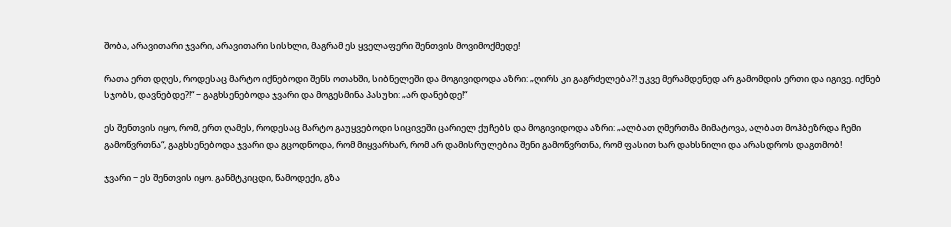შობა, არავითარი ჯვარი, არავითარი სისხლი, მაგრამ ეს ყველაფერი შენთვის მოვიმოქმედე!

რათა ერთ დღეს, როდესაც მარტო იქნებოდი შენს ოთახში, სიბნელეში და მოგივიდოდა აზრი: „ღირს კი გაგრძელება?! უკვე მერამდენედ არ გამომდის ერთი და იგივე. იქნებ სჯობს, დავნებდე?!“ − გაგხსენებოდა ჯვარი და მოგესმინა პასუხი: „არ დანებდე!“

ეს შენთვის იყო, რომ, ერთ ღამეს, როდესაც მარტო გაუყვებოდი სიცივეში ცარიელ ქუჩებს და მოგივიდოდა აზრი: „ალბათ ღმერთმა მიმატოვა, ალბათ მოჰბეზრდა ჩემი გამოწვრთნა“, გაგხსენებოდა ჯვარი და გცოდნოდა, რომ მიყვარხარ, რომ არ დამისრულებია შენი გამოწვრთნა, რომ ფასით ხარ დახსნილი და არასდროს დაგთმობ!

ჯვარი − ეს შენთვის იყო. განმტკიცდი, წამოდექი, გზა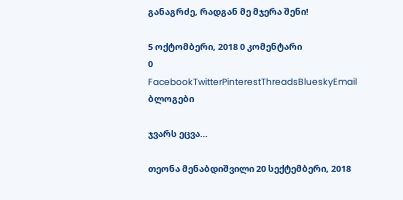განაგრძე, რადგან მე მჯერა შენი!

5 ოქტომბერი, 2018 0 კომენტარი
0 FacebookTwitterPinterestThreadsBlueskyEmail
ბლოგები

ჯვარს ეცვა…

თეონა მენაბდიშვილი 20 სექტემბერი, 2018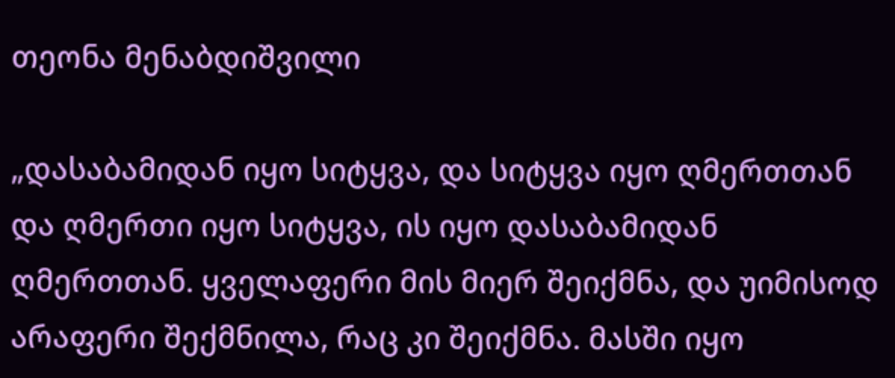თეონა მენაბდიშვილი

„დასაბამიდან იყო სიტყვა, და სიტყვა იყო ღმერთთან და ღმერთი იყო სიტყვა, ის იყო დასაბამიდან ღმერთთან. ყველაფერი მის მიერ შეიქმნა, და უიმისოდ არაფერი შექმნილა, რაც კი შეიქმნა. მასში იყო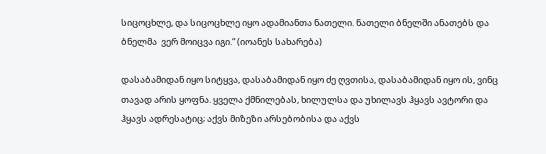სიცოცხლე, და სიცოცხლე იყო ადამიანთა ნათელი. ნათელი ბნელში ანათებს და ბნელმა  ვერ მოიცვა იგი.“ (იოანეს სახარება)

დასაბამიდან იყო სიტყვა, დასაბამიდან იყო ძე ღვთისა, დასაბამიდან იყო ის, ვინც თავად არის ყოფნა. ყველა ქმნილებას, ხილულსა და უხილავს ჰყავს ავტორი და ჰყავს ადრესატიც; აქვს მიზეზი არსებობისა და აქვს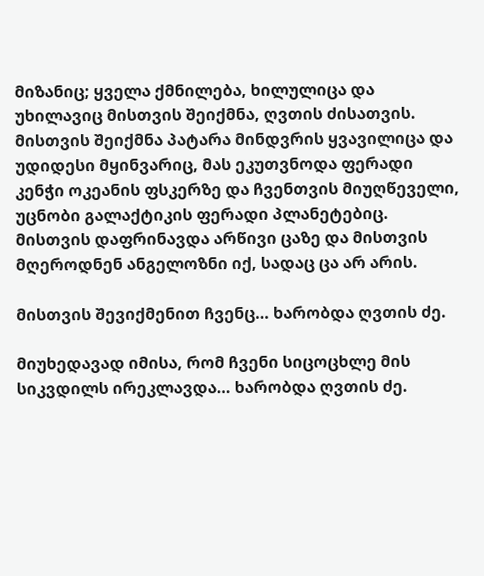მიზანიც; ყველა ქმნილება, ხილულიცა და უხილავიც მისთვის შეიქმნა, ღვთის ძისათვის. მისთვის შეიქმნა პატარა მინდვრის ყვავილიცა და უდიდესი მყინვარიც, მას ეკუთვნოდა ფერადი კენჭი ოკეანის ფსკერზე და ჩვენთვის მიუღწეველი, უცნობი გალაქტიკის ფერადი პლანეტებიც. მისთვის დაფრინავდა არწივი ცაზე და მისთვის მღეროდნენ ანგელოზნი იქ, სადაც ცა არ არის.

მისთვის შევიქმენით ჩვენც… ხარობდა ღვთის ძე.

მიუხედავად იმისა, რომ ჩვენი სიცოცხლე მის სიკვდილს ირეკლავდა… ხარობდა ღვთის ძე.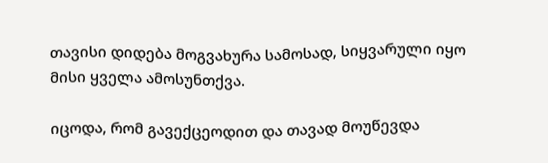თავისი დიდება მოგვახურა სამოსად, სიყვარული იყო მისი ყველა ამოსუნთქვა.

იცოდა, რომ გავექცეოდით და თავად მოუწევდა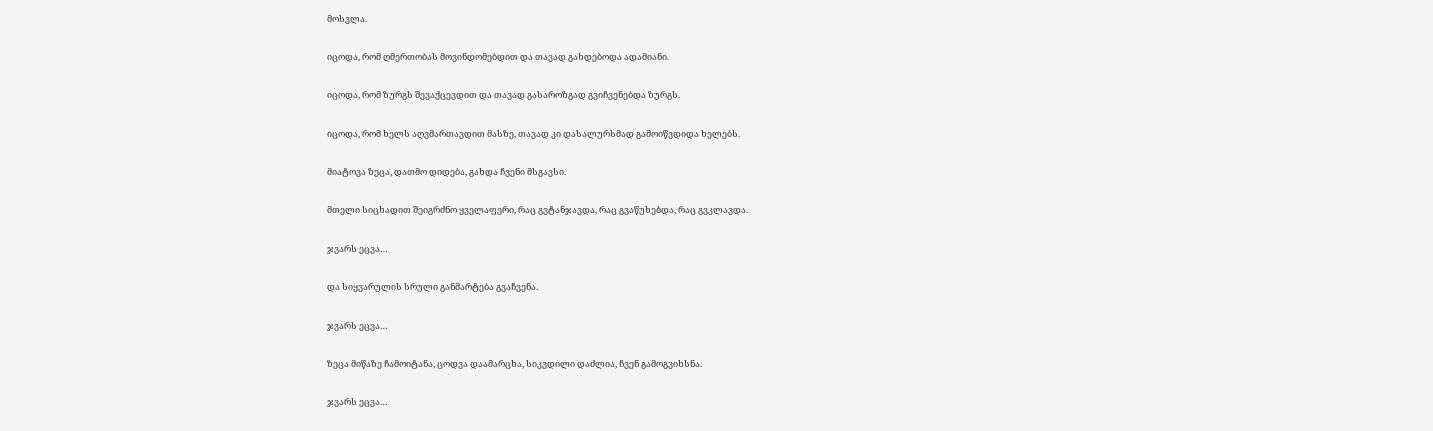მოსვლა.

იცოდა, რომ ღმერთობას მოვინდომებდით და თავად გახდებოდა ადამიანი.

იცოდა, რომ ზურგს შევაქცევდით და თავად გასაროზგად გვიჩვენებდა ზურგს.

იცოდა, რომ ხელს აღვმართავდით მასზე, თავად კი დასალურსმად გამოიწვდიდა ხელებს.

მიატოვა ზეცა, დათმო დიდება, გახდა ჩვენი მსგავსი.

მთელი სიცხადით შეიგრძნო ყველაფერი, რაც გვტანჯავდა, რაც გვაწუხებდა, რაც გვკლავდა.

ჯვარს ეცვა…

და სიყვარულის სრული განმარტება გვაჩვენა.

ჯვარს ეცვა…

ზეცა მიწაზე ჩამოიტანა, ცოდვა დაამარცხა, სიკვდილი დაძლია, ჩვენ გამოგვიხსნა.

ჯვარს ეცვა…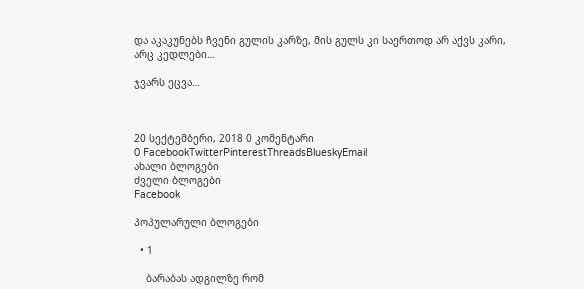და აკაკუნებს ჩვენი გულის კარზე, მის გულს კი საერთოდ არ აქვს კარი, არც კედლები…

ჯვარს ეცვა…



20 სექტემბერი, 2018 0 კომენტარი
0 FacebookTwitterPinterestThreadsBlueskyEmail
ახალი ბლოგები
ძველი ბლოგები
Facebook

პოპულარული ბლოგები

  • 1

    ბარაბას ადგილზე რომ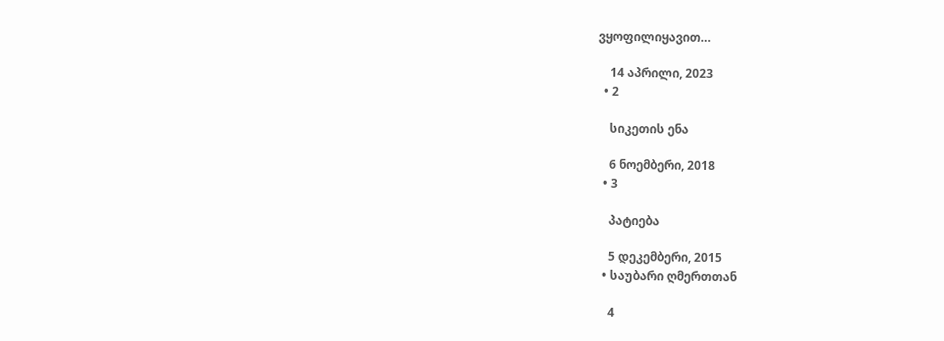ვყოფილიყავით…

    14 აპრილი, 2023
  • 2

    სიკეთის ენა

    6 ნოემბერი, 2018
  • 3

    პატიება

    5 დეკემბერი, 2015
  • საუბარი ღმერთთან

    4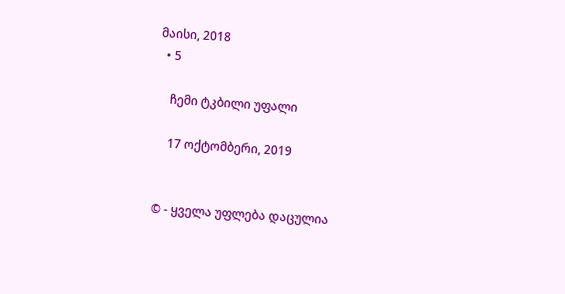მაისი, 2018
  • 5

    ჩემი ტკბილი უფალი

    17 ოქტომბერი, 2019


© - ყველა უფლება დაცულია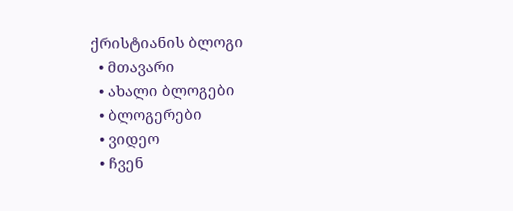ქრისტიანის ბლოგი
  • მთავარი
  • ახალი ბლოგები
  • ბლოგერები
  • ვიდეო
  • ჩვენ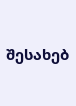შესახებ